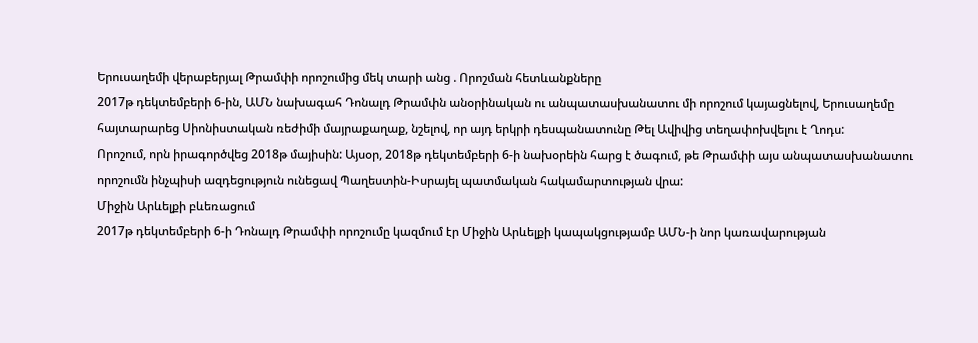Երուսաղեմի վերաբերյալ Թրամփի որոշումից մեկ տարի անց . Որոշման հետևանքները
2017թ դեկտեմբերի 6-ին, ԱՄՆ նախագահ Դոնալդ Թրամփն անօրինական ու անպատասխանատու մի որոշում կայացնելով, Երուսաղեմը հայտարարեց Սիոնիստական ռեժիմի մայրաքաղաք, նշելով, որ այդ երկրի դեսպանատունը Թել Ավիվից տեղափոխվելու է Ղոդս:
Որոշում, որն իրագործվեց 2018թ մայիսին: Այսօր, 2018թ դեկտեմբերի 6-ի նախօրեին հարց է ծագում, թե Թրամփի այս անպատասխանատու որոշումն ինչպիսի ազդեցություն ունեցավ Պաղեստին-Իսրայել պատմական հակամարտության վրա:
Միջին Արևելքի բևեռացում
2017թ դեկտեմբերի 6-ի Դոնալդ Թրամփի որոշումը կազմում էր Միջին Արևելքի կապակցությամբ ԱՄՆ-ի նոր կառավարության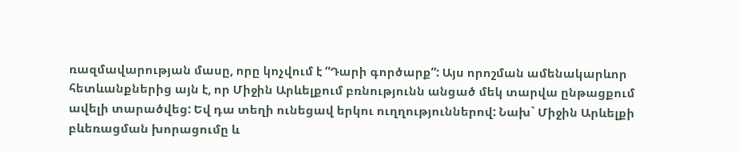ռազմավարության մասը, որը կոչվում է “Դարի գործարք”: Այս որոշման ամենակարևոր հետևանքներից այն է, որ Միջին Արևելքում բռնությունն անցած մեկ տարվա ընթացքում ավելի տարածվեց: Եվ դա տեղի ունեցավ երկու ուղղություններով: Նախ` Միջին Արևելքի բևեռացման խորացումը և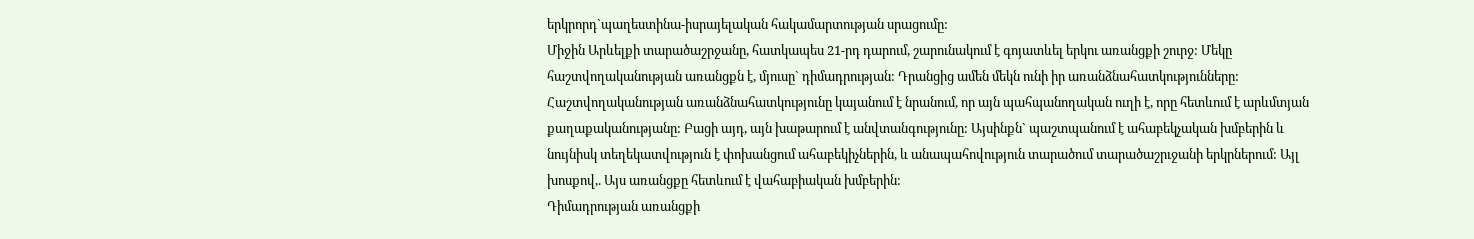երկրորդ`պաղեստինա-իսրայելական հակամարտության սրացումը:
Միջին Արևելքի տարածաշրջանը, հատկապես 21-րդ դարում, շարունակում է գոյատևել երկու առանցքի շուրջ: Մեկը հաշտվողականության առանցքն է, մյուսը` դիմադրության: Դրանցից ամեն մեկն ունի իր առանձնահատկությունները: Հաշտվողականության առանձնահատկությունը կայանում է նրանում, որ այն պահպանողական ուղի է, որը հետևում է արևմտյան քաղաքականությանը: Բացի այդ, այն խաթարում է անվտանգությունը: Այսինքն` պաշտպանում է ահաբեկչական խմբերին և նույնիսկ տեղեկատվություն է փոխանցում ահաբեկիչներին, և անապահովություն տարածում տարածաշրւջանի երկրներում: Այլ խոսքով,. Այս առանցքը հետևում է վահաբիական խմբերին:
Դիմադրության առանցքի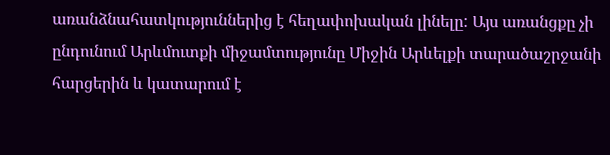առանձնահատկություններից է հեղափոխական լինելը: Այս առանցքը չի ընդունում Արևմուտքի միջամտությունը Միջին Արևելքի տարածաշրջանի հարցերին և կատարում է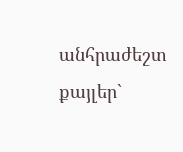անհրաժեշտ քայլեր`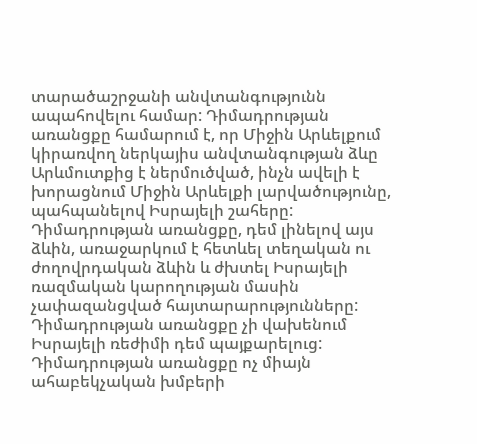տարածաշրջանի անվտանգությունն ապահովելու համար: Դիմադրության առանցքը համարում է, որ Միջին Արևելքում կիրառվող ներկայիս անվտանգության ձևը Արևմուտքից է ներմուծված, ինչն ավելի է խորացնում Միջին Արևելքի լարվածությունը, պահպանելով Իսրայելի շահերը: Դիմադրության առանցքը, դեմ լինելով այս ձևին, առաջարկում է հետևել տեղական ու ժողովրդական ձևին և ժխտել Իսրայելի ռազմական կարողության մասին չափազանցված հայտարարությունները: Դիմադրության առանցքը չի վախենում Իսրայելի ռեժիմի դեմ պայքարելուց: Դիմադրության առանցքը ոչ միայն ահաբեկչական խմբերի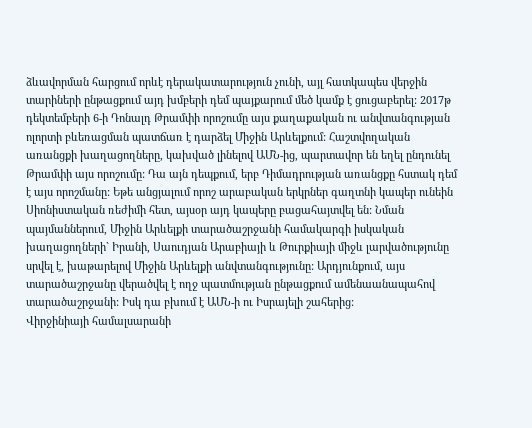ձևավորման հարցում որևէ դերակատարություն չունի, այլ հատկապես վերջին տարիների ընթացքում այդ խմբերի դեմ պայքարում մեծ կամք է ցուցաբերել: 2017թ դեկտեմբերի 6-ի Դոնալդ Թրամփի որոշումը այս քաղաքական ու անվտանգության ոլորտի բևեռացման պատճառ է դարձել Միջին Արևելքում: Հաշտվողական առանցքի խաղացողները, կախված լինելով ԱՄՆ-ից, պարտավոր են եղել ընդունել Թրամփի այս որոշումը: Դա այն դեպքում, երբ Դիմադրության առանցքը հստակ դեմ է այս որոշմանը: Եթե անցյալում որոշ արաբական երկրներ գաղտնի կապեր ունեին Սիոնիստական ռեժիմի հետ, այսօր այդ կապերը բացահայտվել են: Նման պայմաններում, Միջին Արևելքի տարածաշրջանի համակարգի իսկական խաղացողների` Իրանի, Սաուդյան Արաբիայի և Թուրքիայի միջև լարվածությունը սրվել է, խաթարելով Միջին Արևելքի անվտանգությունը: Արդյունքում, այս տարածաշրջանը վերածվել է ողջ պատմության ընթացքում ամենաանապահով տարածաշրջանի: Իսկ դա բխում է ԱՄՆ-ի ու Իսրայելի շահերից:
Վիրջինիայի համալսարանի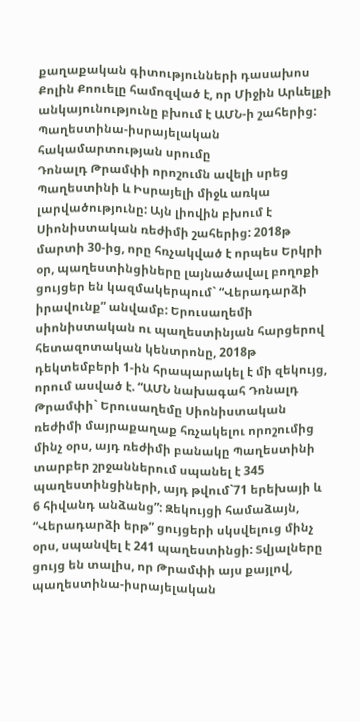քաղաքական գիտությունների դասախոս Քոլին Քոուելը համոզված է, որ Միջին Արևելքի անկայունությունը բխում է ԱՄՆ-ի շահերից:
Պաղեստինա-իսրայելական հակամարտության սրումը
Դոնալդ Թրամփի որոշումն ավելի սրեց Պաղեստինի և Իսրայելի միջև առկա լարվածությունը: Այն լիովին բխում է Սիոնիստական ռեժիմի շահերից: 2018թ մարտի 30-ից, որը հռչակված է որպես Երկրի օր, պաղեստինցիները լայնածավալ բողոքի ցույցեր են կազմակերպում` “Վերադարձի իրավունք” անվամբ: Երուսաղեմի սիոնիստական ու պաղեստինյան հարցերով հետազոտական կենտրոնը, 2018թ դեկտեմբերի 1-ին հրապարակել է մի զեկույց, որում ասված է. “ԱՄՆ նախագահ Դոնալդ Թրամփի` Երուսաղեմը Սիոնիստական ռեժիմի մայրաքաղաք հռչակելու որոշումից մինչ օրս, այդ ռեժիմի բանակը Պաղեստինի տարբեր շրջաններում սպանել է 345 պաղեստինցիների, այդ թվում`71 երեխայի և 6 հիվանդ անձանց”: Զեկույցի համաձայն, “Վերադարձի երթ” ցույցերի սկսվելուց մինչ օրս, սպանվել է 241 պաղեստինցի: Տվյալները ցույց են տալիս, որ Թրամփի այս քայլով, պաղեստինա-իսրայելական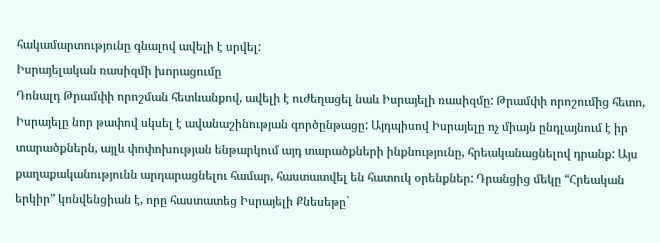հակամարտությունը գնալով ավելի է սրվել:
Իսրայելական ռասիզմի խորացումը
Դոնալդ Թրամփի որոշման հետևանքով, ավելի է ուժեղացել նաև Իսրայելի ռասիզմը: Թրամփի որոշումից հետո, Իսրայելը նոր թափով սկսել է ավանաշինության գործընթացը: Այդպիսով Իսրայելը ոչ միայն ընդլայնում է իր տարածքներն, այլև փոփոխության ենթարկում այդ տարածքների ինքնությունը, հրեականացնելով դրանք: Այս քաղաքականությունն արդարացնելու համար, հաստատվել են հատուկ օրենքներ: Դրանցից մեկը “Հրեական երկիր” կոնվենցիան է, որը հաստատեց Իսրայելի Քնեսեթը`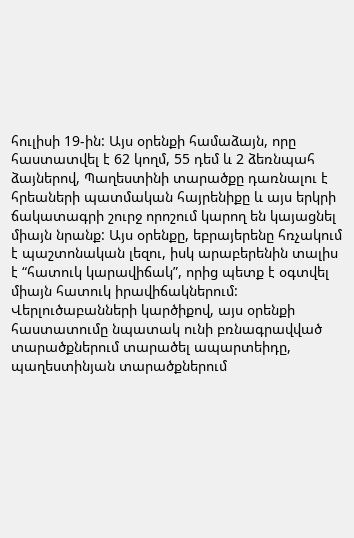հուլիսի 19-ին: Այս օրենքի համաձայն, որը հաստատվել է 62 կողմ, 55 դեմ և 2 ձեռնպահ ձայներով, Պաղեստինի տարածքը դառնալու է հրեաների պատմական հայրենիքը և այս երկրի ճակատագրի շուրջ որոշում կարող են կայացնել միայն նրանք: Այս օրենքը, եբրայերենը հռչակում է պաշտոնական լեզու, իսկ արաբերենին տալիս է “հատուկ կարավիճակ”, որից պետք է օգտվել միայն հատուկ իրավիճակներում: Վերլուծաբանների կարծիքով, այս օրենքի հաստատումը նպատակ ունի բռնագրավված տարածքներում տարածել ապարտեիդը, պաղեստինյան տարածքներում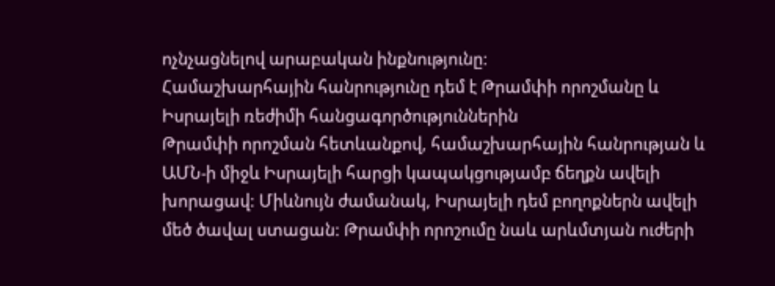ոչնչացնելով արաբական ինքնությունը:
Համաշխարհային հանրությունը դեմ է Թրամփի որոշմանը և Իսրայելի ռեժիմի հանցագործություններին
Թրամփի որոշման հետևանքով, համաշխարհային հանրության և ԱՄՆ-ի միջև Իսրայելի հարցի կապակցությամբ ճեղքն ավելի խորացավ: Միևնույն ժամանակ, Իսրայելի դեմ բողոքներն ավելի մեծ ծավալ ստացան: Թրամփի որոշումը նաև արևմտյան ուժերի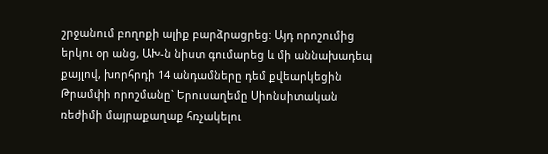շրջանում բողոքի ալիք բարձրացրեց: Այդ որոշումից երկու օր անց, ԱԽ-ն նիստ գումարեց և մի աննախադեպ քայլով, խորհրդի 14 անդամները դեմ քվեարկեցին Թրամփի որոշմանը` Երուսաղեմը Սիոնսիտական ռեժիմի մայրաքաղաք հռչակելու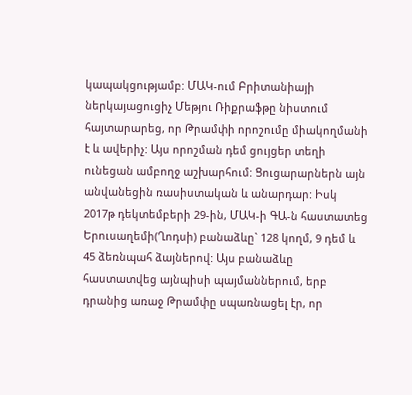կապակցությամբ: ՄԱԿ-ում Բրիտանիայի ներկայացուցիչ Մեթյու Ռիքրաֆթը նիստում հայտարարեց, որ Թրամփի որոշումը միակողմանի է և ավերիչ: Այս որոշման դեմ ցույցեր տեղի ունեցան ամբողջ աշխարհում: Ցուցարարներն այն անվանեցին ռասիստական և անարդար: Իսկ 2017թ դեկտեմբերի 29-ին, ՄԱԿ-ի ԳԱ-ն հաստատեց Երուսաղեմի(Ղոդսի) բանաձևը` 128 կողմ, 9 դեմ և 45 ձեռնպահ ձայներով: Այս բանաձևը հաստատվեց այնպիսի պայմաններում, երբ դրանից առաջ Թրամփը սպառնացել էր, որ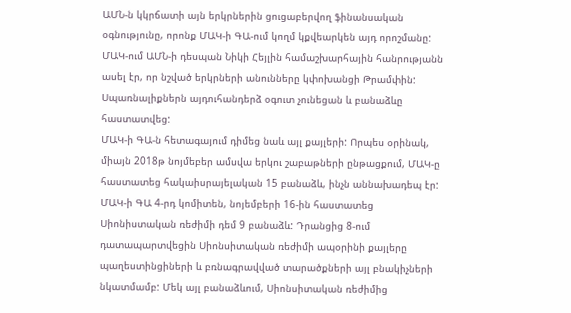ԱՄՆ-ն կկրճատի այն երկրներին ցուցաբերվող ֆինանսական օգնությունը, որոնք ՄԱԿ-ի ԳԱ-ում կողմ կքվեարկեն այդ որոշմանը: ՄԱԿ-ում ԱՄՆ-ի դեսպան Նիկի Հեյլին համաշխարհային հանրությանն ասել էր, որ նշված երկրների անունները կփոխանցի Թրամփին: Սպառնալիքներն այդուհանդերձ օգուտ չունեցան և բանաձևը հաստատվեց:
ՄԱԿ-ի ԳԱ-ն հետագայում դիմեց նաև այլ քայլերի: Որպես օրինակ, միայն 2018թ նոյմեբեր ամսվա երկու շաբաթների ընթացքում, ՄԱԿ-ը հաստատեց հակաիսրայելական 15 բանաձև, ինչն աննախադեպ էր: ՄԱԿ-ի ԳԱ 4-րդ կոմիտեն, նոյեմբերի 16-ին հաստատեց Սիոնիստական ռեժիմի դեմ 9 բանաձև: Դրանցից 8-ում դատապարտվեցին Սիոնսիտական ռեժիմի ապօրինի քայլերը պաղեստինցիների և բռնագրավված տարածքների այլ բնակիչների նկատմամբ: Մեկ այլ բանաձևում, Սիոնսիտական ռեժիմից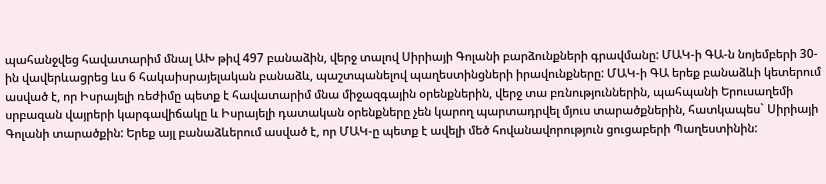պահանջվեց հավատարիմ մնալ ԱԽ թիվ 497 բանաձին, վերջ տալով Սիրիայի Գոլանի բարձունքների գրավմանը: ՄԱԿ-ի ԳԱ-ն նոյեմբերի 30-ին վավերևացրեց ևս 6 հակաիսրայելական բանաձև, պաշտպանելով պաղեստինցների իրավունքները: ՄԱԿ-ի ԳԱ երեք բանաձևի կետերում ասված է, որ Իսրայելի ռեժիմը պետք է հավատարիմ մնա միջազգային օրենքներին, վերջ տա բռնություններին, պահպանի Երուսաղեմի սրբազան վայրերի կարգավիճակը և Իսրայելի դատական օրենքները չեն կարող պարտադրվել մյուս տարածքներին, հատկապես` Սիրիայի Գոլանի տարածքին: Երեք այլ բանաձևերում ասված է, որ ՄԱԿ-ը պետք է ավելի մեծ հովանավորություն ցուցաբերի Պաղեստինին: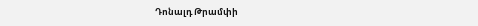Դոնալդ Թրամփի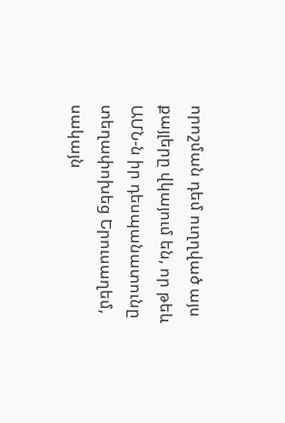որոշման դեմ ուղղված այս քայլերը վկայում են, որ թեև ԱՄՆ-ն իր դեսպանատունը տեղափոխեց Երուսաղեմ, սակայն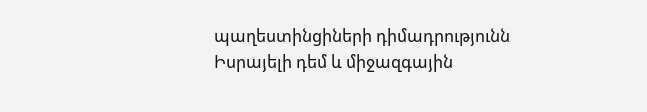պաղեստինցիների դիմադրությունն Իսրայելի դեմ և միջազգային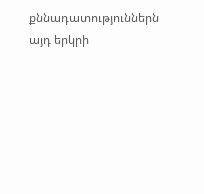քննադատություններն այդ երկրի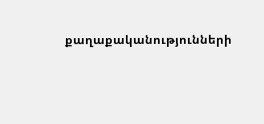քաղաքականությունների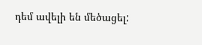դեմ ավելի են մեծացել: